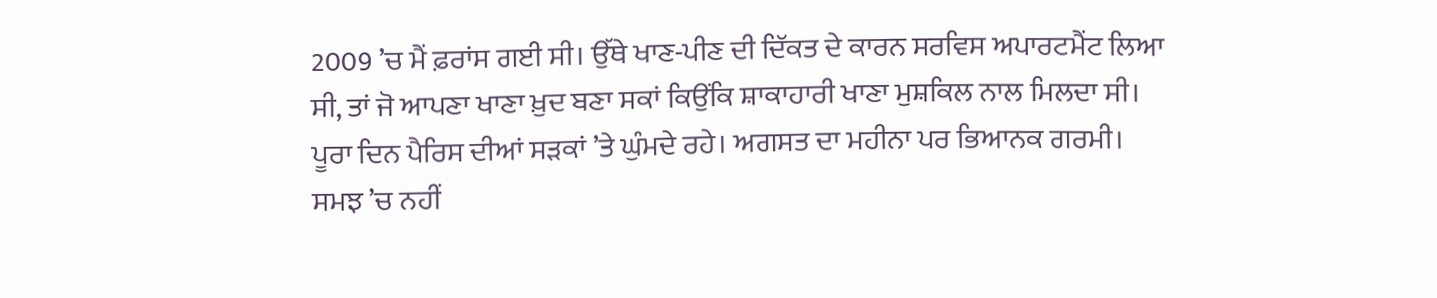2009 ’ਚ ਮੈਂ ਫ਼ਰਾਂਸ ਗਈ ਸੀ। ਉੱਥੇ ਖਾਣ-ਪੀਣ ਦੀ ਦਿੱਕਤ ਦੇ ਕਾਰਨ ਸਰਵਿਸ ਅਪਾਰਟਮੈਂਟ ਲਿਆ ਸੀ, ਤਾਂ ਜੋ ਆਪਣਾ ਖਾਣਾ ਖ਼ੁਦ ਬਣਾ ਸਕਾਂ ਕਿਉਂਕਿ ਸ਼ਾਕਾਹਾਰੀ ਖਾਣਾ ਮੁਸ਼ਕਿਲ ਨਾਲ ਮਿਲਦਾ ਸੀ। ਪੂਰਾ ਦਿਨ ਪੈਰਿਸ ਦੀਆਂ ਸੜਕਾਂ ’ਤੇ ਘੁੰਮਦੇ ਰਹੇ। ਅਗਸਤ ਦਾ ਮਹੀਨਾ ਪਰ ਭਿਆਨਕ ਗਰਮੀ। ਸਮਝ ’ਚ ਨਹੀਂ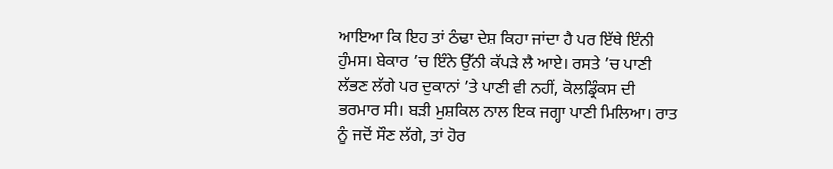ਆਇਆ ਕਿ ਇਹ ਤਾਂ ਠੰਢਾ ਦੇਸ਼ ਕਿਹਾ ਜਾਂਦਾ ਹੈ ਪਰ ਇੱਥੇ ਇੰਨੀ ਹੁੰਮਸ। ਬੇਕਾਰ ’ਚ ਇੰਨੇ ਉੱਨੀ ਕੱਪੜੇ ਲੈ ਆਏ। ਰਸਤੇ ’ਚ ਪਾਣੀ ਲੱਭਣ ਲੱਗੇ ਪਰ ਦੁਕਾਨਾਂ ’ਤੇ ਪਾਣੀ ਵੀ ਨਹੀਂ, ਕੋਲਡ੍ਰਿੰਕਸ ਦੀ ਭਰਮਾਰ ਸੀ। ਬੜੀ ਮੁਸ਼ਕਿਲ ਨਾਲ ਇਕ ਜਗ੍ਹਾ ਪਾਣੀ ਮਿਲਿਆ। ਰਾਤ ਨੂੰ ਜਦੋਂ ਸੌਣ ਲੱਗੇ, ਤਾਂ ਹੋਰ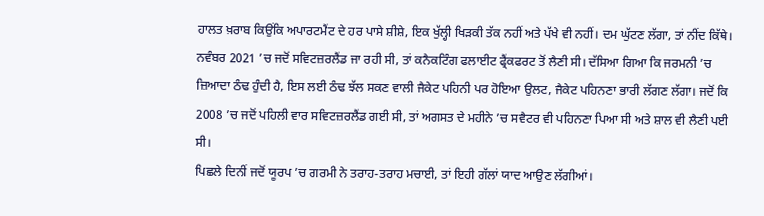ਹਾਲਤ ਖ਼ਰਾਬ ਕਿਉਂਕਿ ਅਪਾਰਟਮੈਂਟ ਦੇ ਹਰ ਪਾਸੇ ਸ਼ੀਸ਼ੇ, ਇਕ ਖੁੱਲ੍ਹੀ ਖਿੜਕੀ ਤੱਕ ਨਹੀਂ ਅਤੇ ਪੱਖੇ ਵੀ ਨਹੀਂ। ਦਮ ਘੁੱਟਣ ਲੱਗਾ, ਤਾਂ ਨੀਂਦ ਕਿੱਥੇ।
ਨਵੰਬਰ 2021 ’ਚ ਜਦੋਂ ਸਵਿਟਜ਼ਰਲੈਂਡ ਜਾ ਰਹੀ ਸੀ, ਤਾਂ ਕਨੈਕਟਿੰਗ ਫਲਾਈਟ ਫ੍ਰੈਂਕਫਰਟ ਤੋਂ ਲੈਣੀ ਸੀ। ਦੱਸਿਆ ਗਿਆ ਕਿ ਜਰਮਨੀ ’ਚ ਜ਼ਿਆਦਾ ਠੰਢ ਹੁੰਦੀ ਹੈ, ਇਸ ਲਈ ਠੰਢ ਝੱਲ ਸਕਣ ਵਾਲੀ ਜੈਕੇਟ ਪਹਿਨੀ ਪਰ ਹੋਇਆ ਉਲਟ, ਜੈਕੇਟ ਪਹਿਨਣਾ ਭਾਰੀ ਲੱਗਣ ਲੱਗਾ। ਜਦੋਂ ਕਿ 2008 ’ਚ ਜਦੋਂ ਪਹਿਲੀ ਵਾਰ ਸਵਿਟਜ਼ਰਲੈਂਡ ਗਈ ਸੀ, ਤਾਂ ਅਗਸਤ ਦੇ ਮਹੀਨੇ ’ਚ ਸਵੈਟਰ ਵੀ ਪਹਿਨਣਾ ਪਿਆ ਸੀ ਅਤੇ ਸ਼ਾਲ ਵੀ ਲੈਣੀ ਪਈ ਸੀ।
ਪਿਛਲੇ ਦਿਨੀਂ ਜਦੋਂ ਯੂਰਪ ’ਚ ਗਰਮੀ ਨੇ ਤਰਾਹ-ਤਰਾਹ ਮਚਾਈ, ਤਾਂ ਇਹੀ ਗੱਲਾਂ ਯਾਦ ਆਉਣ ਲੱਗੀਆਂ।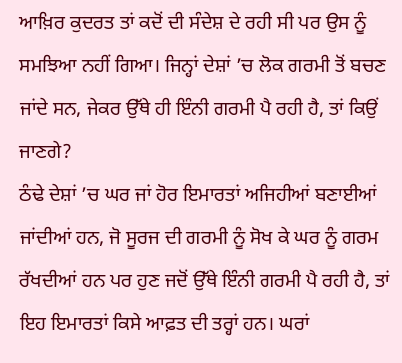ਆਖ਼ਿਰ ਕੁਦਰਤ ਤਾਂ ਕਦੋਂ ਦੀ ਸੰਦੇਸ਼ ਦੇ ਰਹੀ ਸੀ ਪਰ ਉਸ ਨੂੰ ਸਮਝਿਆ ਨਹੀਂ ਗਿਆ। ਜਿਨ੍ਹਾਂ ਦੇਸ਼ਾਂ ’ਚ ਲੋਕ ਗਰਮੀ ਤੋਂ ਬਚਣ ਜਾਂਦੇ ਸਨ, ਜੇਕਰ ਉੱਥੇ ਹੀ ਇੰਨੀ ਗਰਮੀ ਪੈ ਰਹੀ ਹੈ, ਤਾਂ ਕਿਉਂ ਜਾਣਗੇ?
ਠੰਢੇ ਦੇਸ਼ਾਂ ’ਚ ਘਰ ਜਾਂ ਹੋਰ ਇਮਾਰਤਾਂ ਅਜਿਹੀਆਂ ਬਣਾਈਆਂ ਜਾਂਦੀਆਂ ਹਨ, ਜੋ ਸੂਰਜ ਦੀ ਗਰਮੀ ਨੂੰ ਸੋਖ ਕੇ ਘਰ ਨੂੰ ਗਰਮ ਰੱਖਦੀਆਂ ਹਨ ਪਰ ਹੁਣ ਜਦੋਂ ਉੱਥੇ ਇੰਨੀ ਗਰਮੀ ਪੈ ਰਹੀ ਹੈ, ਤਾਂ ਇਹ ਇਮਾਰਤਾਂ ਕਿਸੇ ਆਫ਼ਤ ਦੀ ਤਰ੍ਹਾਂ ਹਨ। ਘਰਾਂ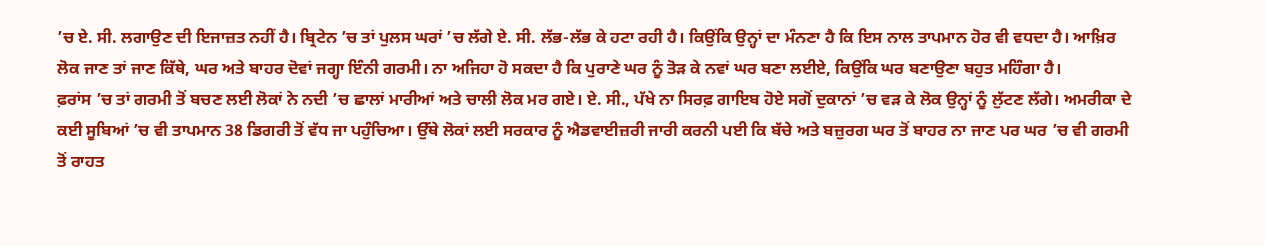’ਚ ਏ. ਸੀ. ਲਗਾਉਣ ਦੀ ਇਜਾਜ਼ਤ ਨਹੀਂ ਹੈ। ਬ੍ਰਿਟੇਨ ’ਚ ਤਾਂ ਪੁਲਸ ਘਰਾਂ ’ਚ ਲੱਗੇ ਏ. ਸੀ. ਲੱਭ-ਲੱਭ ਕੇ ਹਟਾ ਰਹੀ ਹੈ। ਕਿਉਂਕਿ ਉਨ੍ਹਾਂ ਦਾ ਮੰਨਣਾ ਹੈ ਕਿ ਇਸ ਨਾਲ ਤਾਪਮਾਨ ਹੋਰ ਵੀ ਵਧਦਾ ਹੈ। ਆਖ਼ਿਰ ਲੋਕ ਜਾਣ ਤਾਂ ਜਾਣ ਕਿੱਥੇ, ਘਰ ਅਤੇ ਬਾਹਰ ਦੋਵਾਂ ਜਗ੍ਹਾ ਇੰਨੀ ਗਰਮੀ। ਨਾ ਅਜਿਹਾ ਹੋ ਸਕਦਾ ਹੈ ਕਿ ਪੁਰਾਣੇ ਘਰ ਨੂੰ ਤੋੜ ਕੇ ਨਵਾਂ ਘਰ ਬਣਾ ਲਈਏ, ਕਿਉਂਕਿ ਘਰ ਬਣਾਉਣਾ ਬਹੁਤ ਮਹਿੰਗਾ ਹੈ।
ਫ਼ਰਾਂਸ ’ਚ ਤਾਂ ਗਰਮੀ ਤੋਂ ਬਚਣ ਲਈ ਲੋਕਾਂ ਨੇ ਨਦੀ ’ਚ ਛਾਲਾਂ ਮਾਰੀਆਂ ਅਤੇ ਚਾਲੀ ਲੋਕ ਮਰ ਗਏ। ਏ. ਸੀ., ਪੱਖੇ ਨਾ ਸਿਰਫ਼ ਗਾਇਬ ਹੋਏ ਸਗੋਂ ਦੁਕਾਨਾਂ ’ਚ ਵੜ ਕੇ ਲੋਕ ਉਨ੍ਹਾਂ ਨੂੰ ਲੁੱਟਣ ਲੱਗੇ। ਅਮਰੀਕਾ ਦੇ ਕਈ ਸੂਬਿਆਂ ’ਚ ਵੀ ਤਾਪਮਾਨ 38 ਡਿਗਰੀ ਤੋਂ ਵੱਧ ਜਾ ਪਹੁੰਚਿਆ। ਉੱਥੇ ਲੋਕਾਂ ਲਈ ਸਰਕਾਰ ਨੂੰ ਐਡਵਾਈਜ਼ਰੀ ਜਾਰੀ ਕਰਨੀ ਪਈ ਕਿ ਬੱਚੇ ਅਤੇ ਬਜ਼ੁਰਗ ਘਰ ਤੋਂ ਬਾਹਰ ਨਾ ਜਾਣ ਪਰ ਘਰ ’ਚ ਵੀ ਗਰਮੀ ਤੋਂ ਰਾਹਤ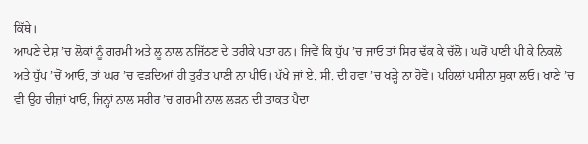ਕਿੱਥੇ।
ਆਪਣੇ ਦੇਸ਼ ’ਚ ਲੋਕਾਂ ਨੂੰ ਗਰਮੀ ਅਤੇ ਲੂ ਨਾਲ ਨਜਿੱਠਣ ਦੇ ਤਰੀਕੇ ਪਤਾ ਹਨ। ਜਿਵੇਂ ਕਿ ਧੁੱਪ ’ਚ ਜਾਓ ਤਾਂ ਸਿਰ ਢੱਕ ਕੇ ਚੱਲੋ। ਘਰੋਂ ਪਾਣੀ ਪੀ ਕੇ ਨਿਕਲੋ ਅਤੇ ਧੁੱਪ ’ਚੋਂ ਆਓ, ਤਾਂ ਘਰ ’ਚ ਵੜਦਿਆਂ ਹੀ ਤੁਰੰਤ ਪਾਣੀ ਨਾ ਪੀਓ। ਪੱਖੇ ਜਾਂ ਏ. ਸੀ. ਦੀ ਹਵਾ ’ਚ ਖੜ੍ਹੇ ਨਾ ਹੋਵੋ। ਪਹਿਲਾਂ ਪਸੀਨਾ ਸੁਕਾ ਲਓ। ਖਾਣੇ ’ਚ ਵੀ ਉਹ ਚੀਜ਼ਾਂ ਖਾਓ, ਜਿਨ੍ਹਾਂ ਨਾਲ ਸਰੀਰ ’ਚ ਗਰਮੀ ਨਾਲ ਲੜਨ ਦੀ ਤਾਕਤ ਪੈਦਾ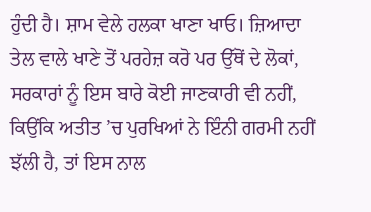ਹੁੰਦੀ ਹੈ। ਸ਼ਾਮ ਵੇਲੇ ਹਲਕਾ ਖਾਣਾ ਖਾਓ। ਜ਼ਿਆਦਾ ਤੇਲ ਵਾਲੇ ਖਾਣੇ ਤੋਂ ਪਰਹੇਜ਼ ਕਰੋ ਪਰ ਉੱਥੋਂ ਦੇ ਲੋਕਾਂ, ਸਰਕਾਰਾਂ ਨੂੰ ਇਸ ਬਾਰੇ ਕੋਈ ਜਾਣਕਾਰੀ ਵੀ ਨਹੀਂ, ਕਿਉਂਕਿ ਅਤੀਤ ’ਚ ਪੁਰਖਿਆਂ ਨੇ ਇੰਨੀ ਗਰਮੀ ਨਹੀਂ ਝੱਲੀ ਹੈ, ਤਾਂ ਇਸ ਨਾਲ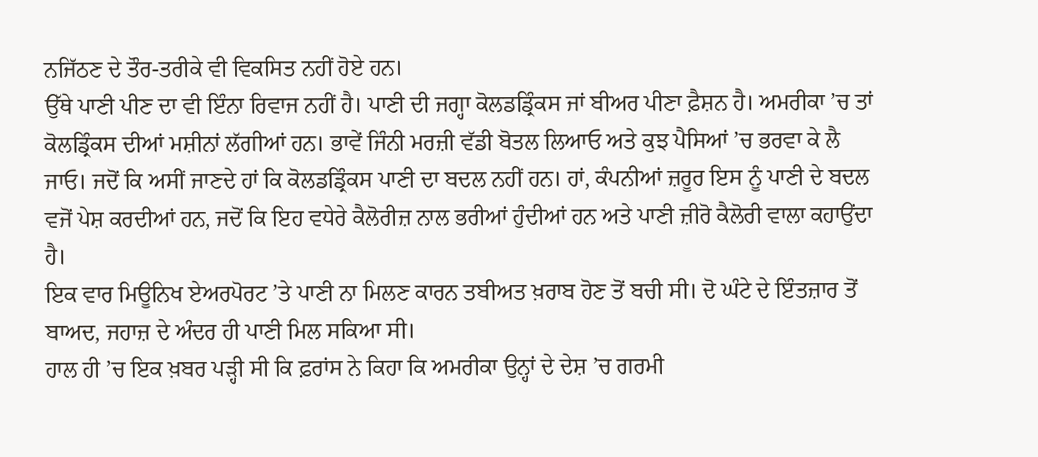ਨਜਿੱਠਣ ਦੇ ਤੌਰ-ਤਰੀਕੇ ਵੀ ਵਿਕਸਿਤ ਨਹੀਂ ਹੋਏ ਹਨ।
ਉੱਥੇ ਪਾਣੀ ਪੀਣ ਦਾ ਵੀ ਇੰਨਾ ਰਿਵਾਜ ਨਹੀਂ ਹੈ। ਪਾਣੀ ਦੀ ਜਗ੍ਹਾ ਕੋਲਡਡ੍ਰਿੰਕਸ ਜਾਂ ਬੀਅਰ ਪੀਣਾ ਫ਼ੈਸ਼ਨ ਹੈ। ਅਮਰੀਕਾ ’ਚ ਤਾਂ ਕੋਲਡ੍ਰਿੰਕਸ ਦੀਆਂ ਮਸ਼ੀਨਾਂ ਲੱਗੀਆਂ ਹਨ। ਭਾਵੇਂ ਜਿੰਨੀ ਮਰਜ਼ੀ ਵੱਡੀ ਬੋਤਲ ਲਿਆਓ ਅਤੇ ਕੁਝ ਪੈਸਿਆਂ ’ਚ ਭਰਵਾ ਕੇ ਲੈ ਜਾਓ। ਜਦੋਂ ਕਿ ਅਸੀਂ ਜਾਣਦੇ ਹਾਂ ਕਿ ਕੋਲਡਡ੍ਰਿੰਕਸ ਪਾਣੀ ਦਾ ਬਦਲ ਨਹੀਂ ਹਨ। ਹਾਂ, ਕੰਪਨੀਆਂ ਜ਼ਰੂਰ ਇਸ ਨੂੰ ਪਾਣੀ ਦੇ ਬਦਲ ਵਜੋਂ ਪੇਸ਼ ਕਰਦੀਆਂ ਹਨ, ਜਦੋਂ ਕਿ ਇਹ ਵਧੇਰੇ ਕੈਲੋਰੀਜ਼ ਨਾਲ ਭਰੀਆਂ ਹੁੰਦੀਆਂ ਹਨ ਅਤੇ ਪਾਣੀ ਜ਼ੀਰੋ ਕੈਲੋਰੀ ਵਾਲਾ ਕਹਾਉਂਦਾ ਹੈ।
ਇਕ ਵਾਰ ਮਿਊਨਿਖ ਏਅਰਪੋਰਟ ’ਤੇ ਪਾਣੀ ਨਾ ਮਿਲਣ ਕਾਰਨ ਤਬੀਅਤ ਖ਼ਰਾਬ ਹੋਣ ਤੋਂ ਬਚੀ ਸੀ। ਦੋ ਘੰਟੇ ਦੇ ਇੰਤਜ਼ਾਰ ਤੋਂ ਬਾਅਦ, ਜਹਾਜ਼ ਦੇ ਅੰਦਰ ਹੀ ਪਾਣੀ ਮਿਲ ਸਕਿਆ ਸੀ।
ਹਾਲ ਹੀ ’ਚ ਇਕ ਖ਼ਬਰ ਪੜ੍ਹੀ ਸੀ ਕਿ ਫ਼ਰਾਂਸ ਨੇ ਕਿਹਾ ਕਿ ਅਮਰੀਕਾ ਉਨ੍ਹਾਂ ਦੇ ਦੇਸ਼ ’ਚ ਗਰਮੀ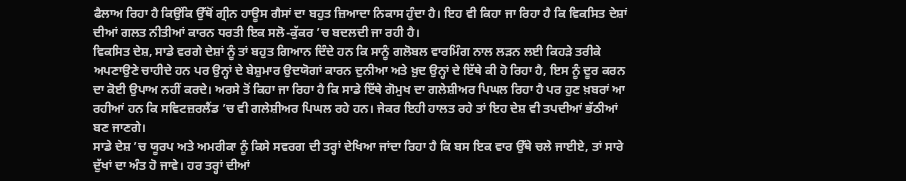ਫੈਲਾਅ ਰਿਹਾ ਹੈ ਕਿਉਂਕਿ ਉੱਥੋਂ ਗ੍ਰੀਨ ਹਾਊਸ ਗੈਸਾਂ ਦਾ ਬਹੁਤ ਜ਼ਿਆਦਾ ਨਿਕਾਸ ਹੁੰਦਾ ਹੈ। ਇਹ ਵੀ ਕਿਹਾ ਜਾ ਰਿਹਾ ਹੈ ਕਿ ਵਿਕਸਿਤ ਦੇਸ਼ਾਂ ਦੀਆਂ ਗਲਤ ਨੀਤੀਆਂ ਕਾਰਨ ਧਰਤੀ ਇਕ ਸਲੋ-ਕੁੱਕਰ ’ਚ ਬਦਲਦੀ ਜਾ ਰਹੀ ਹੈ।
ਵਿਕਸਿਤ ਦੇਸ਼, ਸਾਡੇ ਵਰਗੇ ਦੇਸ਼ਾਂ ਨੂੰ ਤਾਂ ਬਹੁਤ ਗਿਆਨ ਦਿੰਦੇ ਹਨ ਕਿ ਸਾਨੂੰ ਗਲੋਬਲ ਵਾਰਮਿੰਗ ਨਾਲ ਲੜਨ ਲਈ ਕਿਹੜੇ ਤਰੀਕੇ ਅਪਣਾਉਣੇ ਚਾਹੀਦੇ ਹਨ ਪਰ ਉਨ੍ਹਾਂ ਦੇ ਬੇਸ਼ੁਮਾਰ ਉਦਯੋਗਾਂ ਕਾਰਨ ਦੁਨੀਆ ਅਤੇ ਖ਼ੁਦ ਉਨ੍ਹਾਂ ਦੇ ਇੱਥੇ ਕੀ ਹੋ ਰਿਹਾ ਹੈ, ਇਸ ਨੂੰ ਦੂਰ ਕਰਨ ਦਾ ਕੋਈ ਉਪਾਅ ਨਹੀਂ ਕਰਦੇ। ਅਰਸੇ ਤੋਂ ਕਿਹਾ ਜਾ ਰਿਹਾ ਹੈ ਕਿ ਸਾਡੇ ਇੱਥੇ ਗੋਮੁਖ ਦਾ ਗਲੇਸ਼ੀਅਰ ਪਿਘਲ ਰਿਹਾ ਹੈ ਪਰ ਹੁਣ ਖ਼ਬਰਾਂ ਆ ਰਹੀਆਂ ਹਨ ਕਿ ਸਵਿਟਜ਼ਰਲੈਂਡ ’ਚ ਵੀ ਗਲੇਸ਼ੀਅਰ ਪਿਘਲ ਰਹੇ ਹਨ। ਜੇਕਰ ਇਹੀ ਹਾਲਤ ਰਹੇ ਤਾਂ ਇਹ ਦੇਸ਼ ਵੀ ਤਪਦੀਆਂ ਭੱਠੀਆਂ ਬਣ ਜਾਣਗੇ।
ਸਾਡੇ ਦੇਸ਼ ’ਚ ਯੂਰਪ ਅਤੇ ਅਮਰੀਕਾ ਨੂੰ ਕਿਸੇ ਸਵਰਗ ਦੀ ਤਰ੍ਹਾਂ ਦੇਖਿਆ ਜਾਂਦਾ ਰਿਹਾ ਹੈ ਕਿ ਬਸ ਇਕ ਵਾਰ ਉੱਥੇ ਚਲੇ ਜਾਈਏ, ਤਾਂ ਸਾਰੇ ਦੁੱਖਾਂ ਦਾ ਅੰਤ ਹੋ ਜਾਵੇ। ਹਰ ਤਰ੍ਹਾਂ ਦੀਆਂ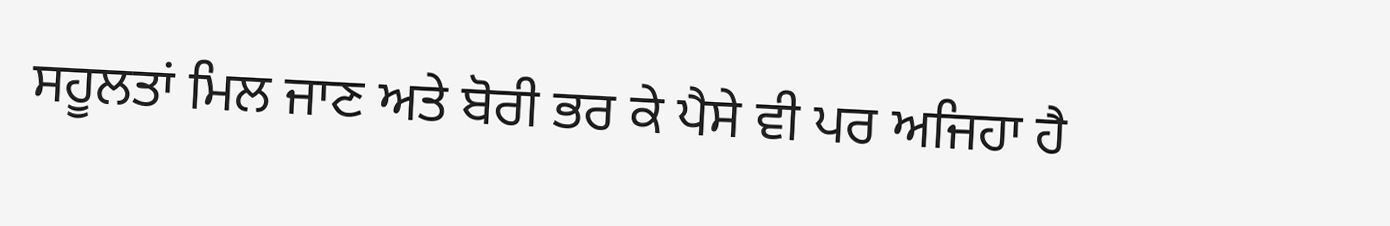ਸਹੂਲਤਾਂ ਮਿਲ ਜਾਣ ਅਤੇ ਬੋਰੀ ਭਰ ਕੇ ਪੈਸੇ ਵੀ ਪਰ ਅਜਿਹਾ ਹੈ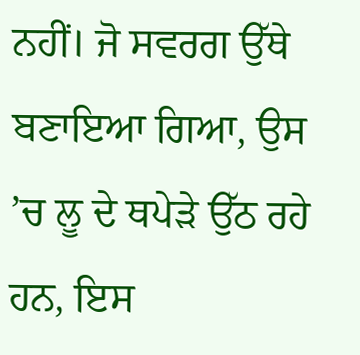ਨਹੀਂ। ਜੋ ਸਵਰਗ ਉੱਥੇ ਬਣਾਇਆ ਗਿਆ, ਉਸ ’ਚ ਲੂ ਦੇ ਥਪੇੜੇ ਉੱਠ ਰਹੇ ਹਨ, ਇਸ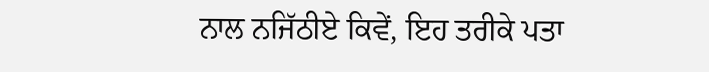ਨਾਲ ਨਜਿੱਠੀਏ ਕਿਵੇਂ, ਇਹ ਤਰੀਕੇ ਪਤਾ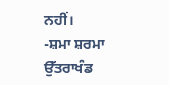ਨਹੀਂ।
-ਸ਼ਮਾ ਸ਼ਰਮਾ
ਉੱਤਰਾਖੰਡ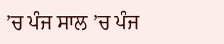’ਚ ਪੰਜ ਸਾਲ ’ਚ ਪੰਜ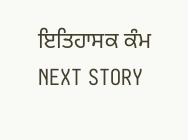ਇਤਿਹਾਸਕ ਕੰਮ
NEXT STORY